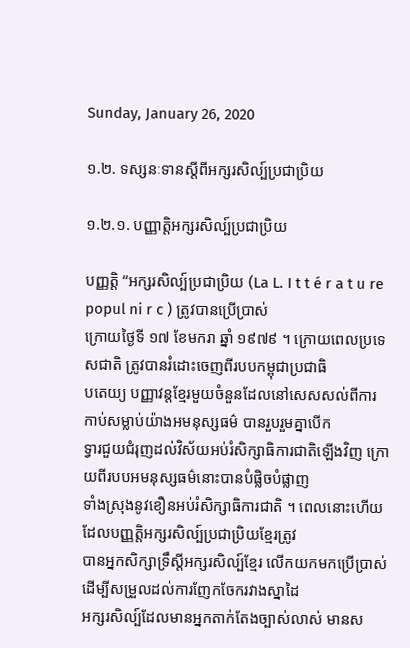Sunday, January 26, 2020

១.២. ទស្សនៈទានស្តីពីអក្សរសិល្ប៍ប្រជាប្រិយ

១.២.១. បញ្ញាត្តិអក្សរសិល្ប៍ប្រជាប្រិយ

បញ្ញត្តិ “អក្សរសិល្ប៍ប្រជាប្រិយ (La L. I t t é r a t u re popul ni r c ) ត្រូវបានប្រើប្រាស់
ក្រោយថ្ងៃទី ១៧ ខែមករា ឆ្នាំ ១៩៧៩ ។ ក្រោយពេលប្រទេសជាតិ ត្រូវបានរំដោះចេញពីរបបកម្ពុជាប្រជាធិ
បតេយ្យ បញ្ញាវន្តខ្មែរមួយចំនួនដែលនៅសេសសល់ពីការកាប់សម្លាប់យ៉ាងអមនុស្សធម៌ បានរួបរួមគ្នាបើក
ទ្វារជួយជំរុញដល់វិស័យអប់រំសិក្សាធិការជាតិឡើងវិញ ក្រោយពីរបបអមនុស្សធម៌នោះបានបំផ្លិចបំផ្លាញ
ទាំងស្រុងនូវខឿនអប់រំសិក្សាធិការជាតិ ។ ពេលនោះហើយ ដែលបញ្ញត្តិអក្សរសិល្ប៍ប្រជាប្រិយខ្មែរត្រូវ
បានអ្នកសិក្សាទ្រឹស្តីអក្សរសិល្ប៍ខ្មែរ លើកយកមកប្រើប្រាស់ ដើម្បីសម្រួលដល់ការញែកចែករវាងស្នាដៃ
អក្សរសិល្ប៍ដែលមានអ្នកតាក់តែងច្បាស់លាស់ មានស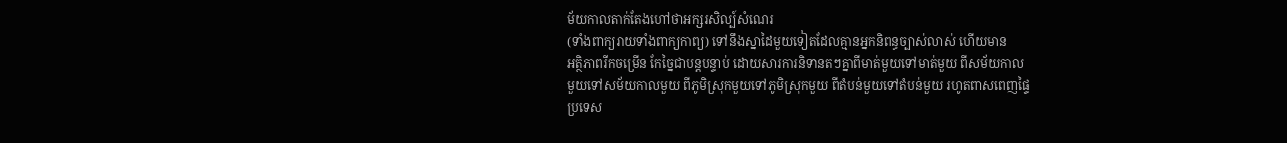ម័យកាលតាក់តែងហៅថាអក្សរសិល្ប៍សំណេរ
(ទាំងពាក្យរាយទាំងពាក្យកាព្យ) ទៅនឹងស្នាដៃមួយទៀតដែលគ្មានអ្នកនិពន្ធច្បាស់លាស់ ហើយមាន
អត្ថិភាពរីកចម្រើន កែច្នៃជាបន្តបន្ទាប់ ដោយសារការនិទានតៗគ្នាពីមាត់មួយទៅមាត់មួយ ពីសម័យកាល
មួយទៅសម័យកាលមួយ ពីភូមិស្រុកមួយទៅភូមិស្រុកមួយ ពីតំបន់មួយទៅតំបន់មួយ រហូតពាសពេញផ្ទៃ
ប្រទេស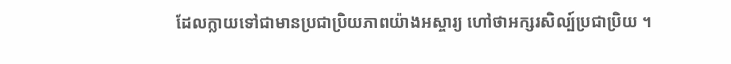ដែលក្លាយទៅជាមានប្រជាប្រិយភាពយ៉ាងអស្ចារ្យ ហៅថាអក្សរសិល្ប៍ប្រជាប្រិយ ។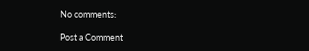No comments:

Post a Comment